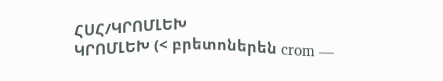ՀՍՀ/ԿՐՈՄԼԵԽ
ԿՐՈՄԼԵԽ (< բրետոներեն crom —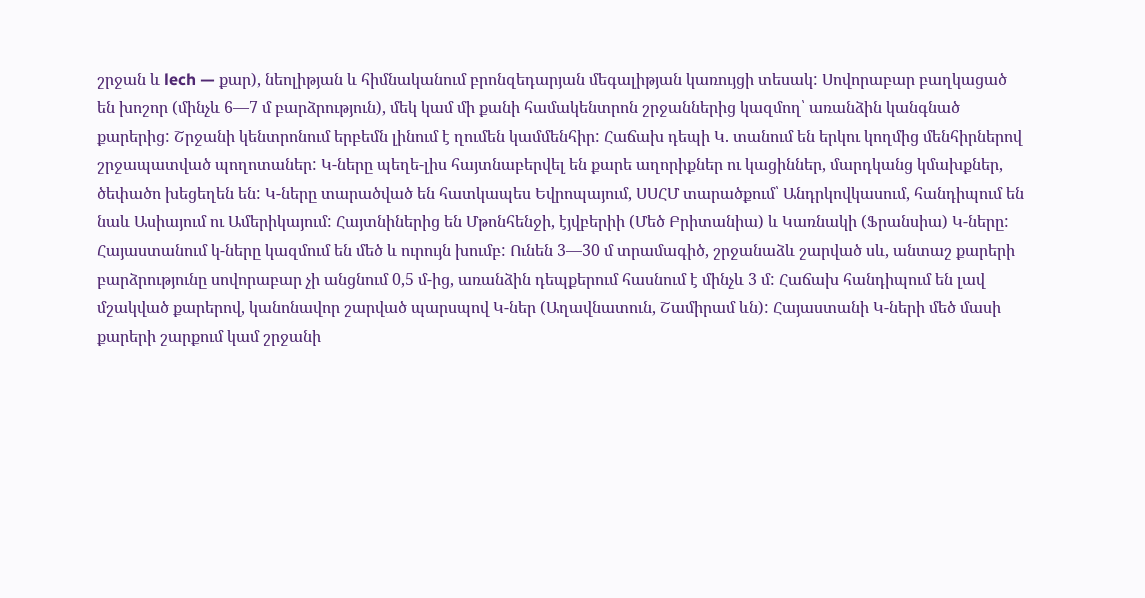շրջան և lech — քար), նեոլիթյան և հիմնականում բրոնզեդարյան մեգալիթյան կառույցի տեսակ: Սովորաբար բաղկացած են խոշոր (մինչև 6—7 մ բարձրություն), մեկ կամ մի քանի համակենտրոն շրջաններից կազմող՝ առանձին կանգնած քարերից: Շրջանի կենտրոնում երբեմն լինում է ղումեն կամմենհիր: Հաճախ դեպի Կ. տանում են երկու կողմից մենհիրներով շրջապատված պողոտաներ: Կ-ները պեղե-լիս հայտնաբերվել են քարե աղորիքներ ու կացիններ, մարդկանց կմախքներ, ծեփածո խեցեղեն են: Կ-ները տարածված են հատկապես Եվրոպայում, ՍՍՀՄ տարածքում՝ Անդրկովկասում, հանդիպում են նաև Ասիայում ու Ամերիկայում: Հայտնիներից են Մթոնհենջի, էյվբերիի (Մեծ Բրիտանիա) և Կառնակի (Ֆրանսիա) Կ-ները: Հայաստանում կ-ները կազմում են մեծ և ուրույն խումբ: Ունեն 3—30 մ տրամագիծ, շրջանաձև շարված սև, անտաշ քարերի բարձրությունը սովորաբար չի անցնում 0,5 մ-ից, առանձին դեպքերում հասնում է մինչև 3 մ: Հաճախ հանդիպում են լավ մշակված քարերով, կանոնավոր շարված պարսպով Կ-ներ (Աղավնատուն, Շամիրամ ևն): Հայաստանի Կ-ների մեծ մասի քարերի շարքում կամ շրջանի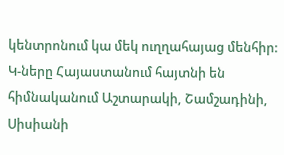կենտրոնում կա մեկ ուղղահայաց մենհիր: Կ-ները Հայաստանում հայտնի են հիմնականում Աշտարակի, Շամշադինի, Սիսիանի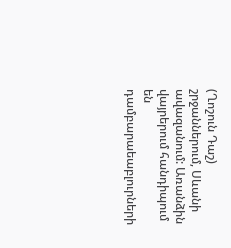(Ղոշուն Դաշ) շրջաններում, Սևանի ավազանում: Առանձին վայրերում հանդիպում են դամբարաեաբլուրների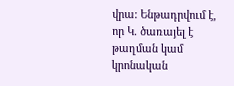վրա: Ենթադրվում է, որ Կ. ծառայել է թաղման կամ կրոնական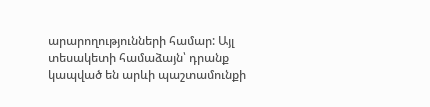արարողությունների համար: Այլ տեսակետի համաձայն՝ դրանք կապված են արևի պաշտամունքի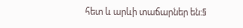հետ և արևի տաճարներ են:§